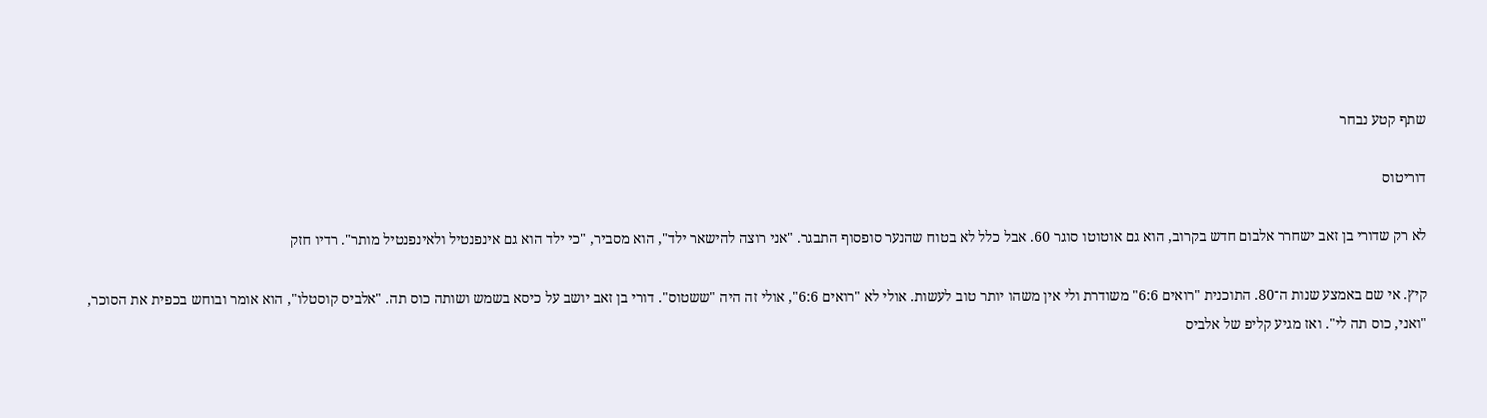שתף קטע נבחר

דוריטוס

לא רק שדורי בן זאב ישחרר אלבום חדש בקרוב, הוא גם אוטוטו סוגר 60. אבל כלל לא בטוח שהנער סופסוף התבגר. "אני רוצה להישאר ילד", הוא מסביר, "כי ילד הוא גם אינפנטיל ולאינפנטיל מותר". רדיו חזק

קיץ. אי שם באמצע שנות ה־80. התוכנית "רואים 6:6" משודרת ולי אין משהו יותר טוב לעשות. אולי לא "רואים 6:6", אולי זה היה "ששטוס". דורי בן זאב יושב על כיסא בשמש ושותה כוס תה. "אלביס קוסטלו", הוא אומר ובוחש בכפית את הסוכר, "ואני, כוס תה לי". ואז מגיע קליפ של אלביס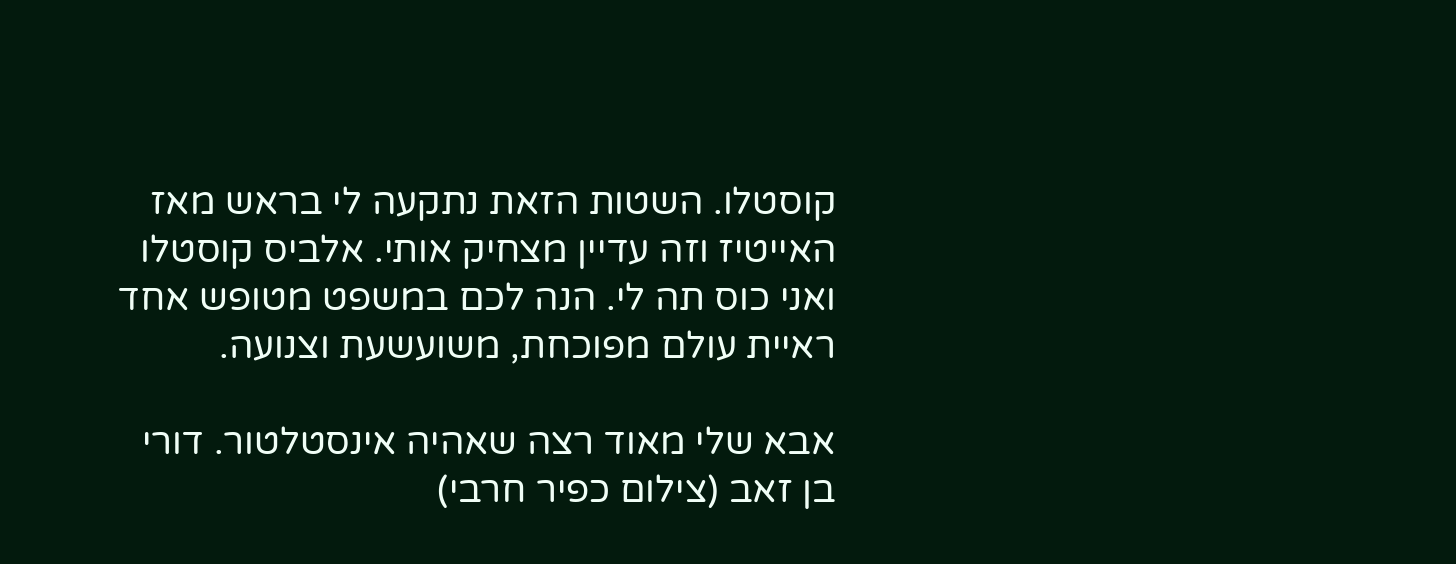קוסטלו. השטות הזאת נתקעה לי בראש מאז האייטיז וזה עדיין מצחיק אותי. אלביס קוסטלו ואני כוס תה לי. הנה לכם במשפט מטופש אחד ראיית עולם מפוכחת, משועשעת וצנועה.

אבא שלי מאוד רצה שאהיה אינסטלטור. דורי בן זאב (צילום כפיר חרבי)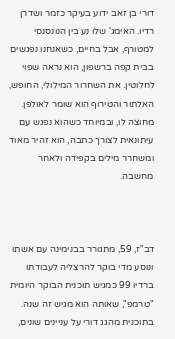דורי בן זאב ידוע בעיקר כזמר ושדרן רדיו. האימג' שלו נע בין הנונסנסי למטורף, אבל בחיים, כשאנחנו נפגשים בבית קפה ברשפון, הוא נראה שפוי לחלוטין. את השחרור המילולי, החופש, האלתור והטירוף הוא שומר לאולפן. מחוצה לו, ובמיוחד כשהוא נפגש עם עיתונאית לצורך כתבה, הוא זהיר מאוד ומשחרר מילים בקפידה ולאחר מחשבה.



דב"ז, 59, מתגורר בבנימינה עם אשתו ונוסע מדי בוקר להרצליה לעבודתו ברדיו 99 כמגיש תוכנית הבוקר היומית "טרמפ", שאותה הוא מגיש זה שנה. בתוכנית מהגג דורי על עניינים שונים,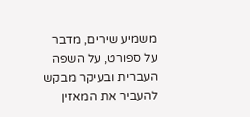משמיע שירים, מדבר על ספורט, על השפה העברית ובעיקר מבקש להעביר את המאזין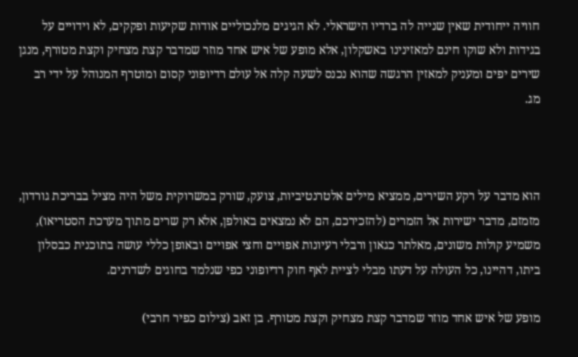חוויה ייחודית שאין שנייה לה ברדיו הישראלי. לא הגיגים מלנכוליים אודות שקיעות ופקקים, לא וידויים על בגידות ולא שוקו חינם למאזינינו באשקלון, אלא מופע של איש אחד מוזר שמדבר קצת מצחיק וקצת מטורף, מנגן שירים יפים ומעניק למאזין הרגשה שהוא נכנס לשעה קלה אל עולם רדיופוני קסום ומוטרף המנוהל על ידי רב מג.



הוא מדבר על רקע השירים, ממציא מילים אלטרנטיביות, צועק, שורק במשרוקית משל היה מציל בבריכת גורדון, מזמזם, מדבר ישירות אל הזמרים (להזכירכם, הם לא נמצאים באולפן, אלא רק שרים מתוך מערכת הסטריאו), משמיע קולות משונים, מאלתר כגאון ורבלי רעיונות אפויים וחצי אפויים ובאופן כללי עושה בתוכנית כבסלון ביתו, דהיינו, כל העולה על דעתו מבלי לציית לאף חוק רדיופוני כפי שנלמד בחוגים לשדרנים.

מופע של איש אחד מוזר שמדבר קצת מצחיק וקצת מטורף. בן זאב (צילום כפיר חרבי)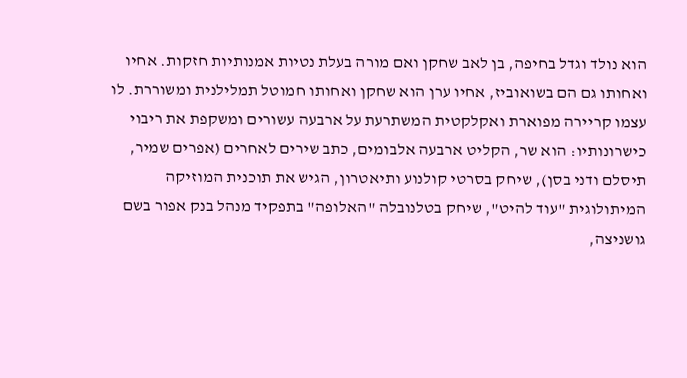הוא נולד וגדל בחיפה, בן לאב שחקן ואם מורה בעלת נטיות אמנותיות חזקות. אחיו ואחותו גם הם בשואוביז, אחיו ערן הוא שחקן ואחותו חמוטל תמלילנית ומשוררת. לו עצמו קריירה מפוארת ואקלקטית המשתרעת על ארבעה עשורים ומשקפת את ריבוי כישרונותיו: הוא שר, הקליט ארבעה אלבומים, כתב שירים לאחרים (אפרים שמיר, תיסלם ודני בסן), שיחק בסרטי קולנוע ותיאטרון, הגיש את תוכנית המוזיקה המיתולוגית "עוד להיט", שיחק בטלנובלה "האלופה" בתפקיד מנהל בנק אפור בשם גושניצה,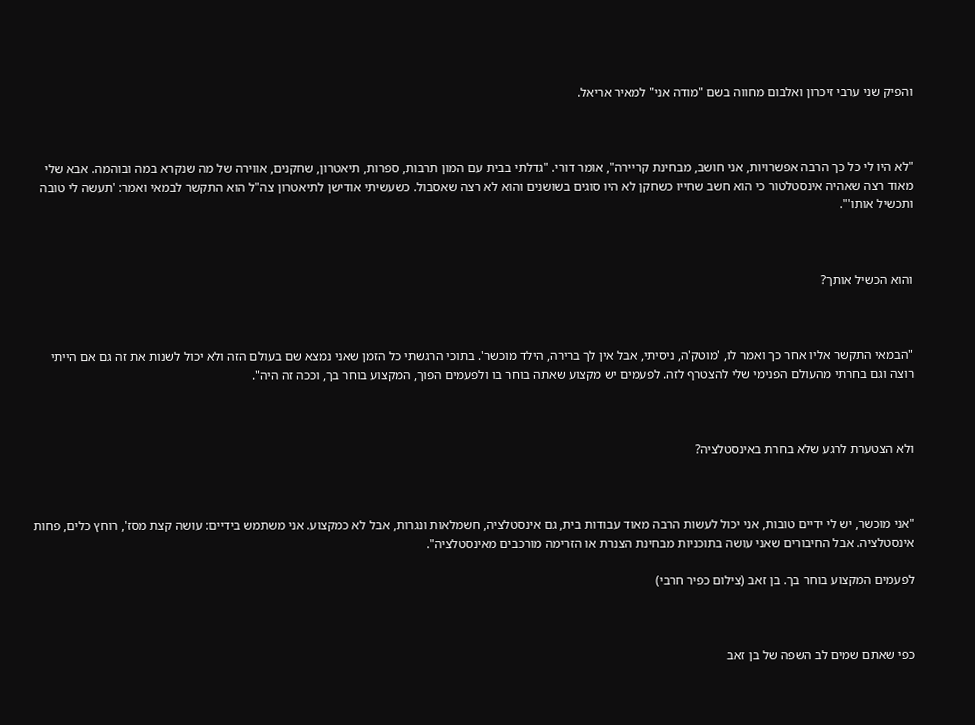והפיק שני ערבי זיכרון ואלבום מחווה בשם "מודה אני" למאיר אריאל.



"לא היו לי כל כך הרבה אפשרויות, אני חושב, מבחינת קריירה", אומר דורי. "גדלתי בבית עם המון תרבות, ספרות, תיאטרון, שחקנים, אווירה של מה שנקרא במה ובוהמה. אבא שלי מאוד רצה שאהיה אינסטלטור כי הוא חשב שחייו כשחקן לא היו סוגים בשושנים והוא לא רצה שאסבול. כשעשיתי אודישן לתיאטרון צה"ל הוא התקשר לבמאי ואמר: 'תעשה לי טובה ותכשיל אותו'".



והוא הכשיל אותך?



"הבמאי התקשר אליו אחר כך ואמר לו, 'מוטק'ה, ניסיתי, אבל אין לך ברירה, הילד מוכשר'. בתוכי הרגשתי כל הזמן שאני נמצא שם בעולם הזה ולא יכול לשנות את זה גם אם הייתי רוצה וגם בחרתי מהעולם הפנימי שלי להצטרף לזה. לפעמים יש מקצוע שאתה בוחר בו ולפעמים הפוך, המקצוע בוחר בך, וככה זה היה".



ולא הצטערת לרגע שלא בחרת באינסטלציה?



"אני מוכשר, יש לי ידיים טובות, אני יכול לעשות הרבה מאוד עבודות בית, גם אינסטלציה, חשמלאות ונגרות, אבל לא כמקצוע. אני משתמש בידיים: עושה קצת מסז', רוחץ כלים, פחות אינסטלציה. אבל החיבורים שאני עושה בתוכניות מבחינת הצנרת או הזרימה מורכבים מאינסטלציה".

לפעמים המקצוע בוחר בך. בן זאב (צילום כפיר חרבי)



כפי שאתם שמים לב השפה של בן זאב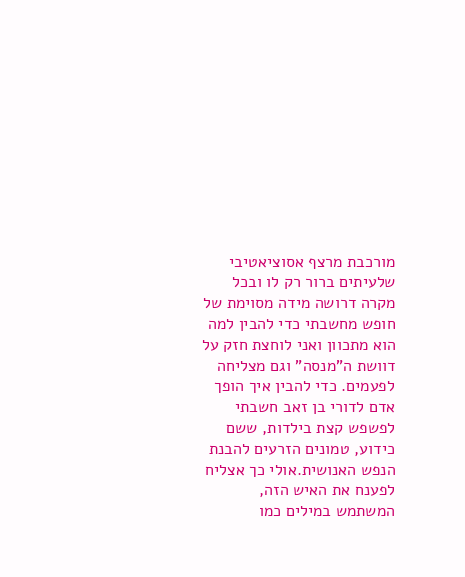מורכבת מרצף אסוציאטיבי שלעיתים ברור רק לו ובכל מקרה דרושה מידה מסוימת של חופש מחשבתי כדי להבין למה הוא מתכוון ואני לוחצת חזק על דוושת ה"מנסה" וגם מצליחה לפעמים. כדי להבין איך הופך אדם לדורי בן זאב חשבתי לפשפש קצת בילדות, ששם כידוע, טמונים הזרעים להבנת הנפש האנושית.אולי כך אצליח לפענח את האיש הזה, המשתמש במילים כמו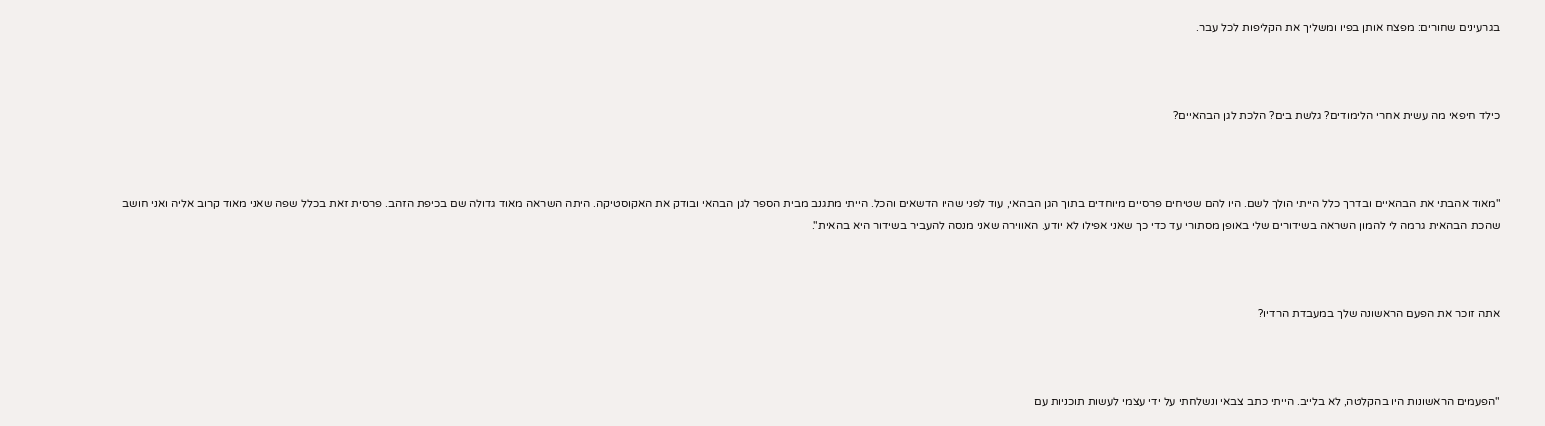בגרעינים שחורים: מפצח אותן בפיו ומשליך את הקליפות לכל עבר.



כילד חיפאי מה עשית אחרי הלימודים? גלשת בים? הלכת לגן הבהאיים?



"מאוד אהבתי את הבהאיים ובדרך כלל הייתי הולך לשם. היו להם שטיחים פרסיים מיוחדים בתוך הגן הבהאי, עוד לפני שהיו הדשאים והכל. הייתי מתגנב מבית הספר לגן הבהאי ובודק את האקוסטיקה. היתה השראה מאוד גדולה שם בכיפת הזהב. פרסית זאת בכלל שפה שאני מאוד קרוב אליה ואני חושב שהכת הבהאית גרמה לי להמון השראה בשידורים שלי באופן מסתורי עד כדי כך שאני אפילו לא יודע. האווירה שאני מנסה להעביר בשידור היא בהאית".



אתה זוכר את הפעם הראשונה שלך במעבדת הרדיו?



"הפעמים הראשונות היו בהקלטה, לא בלייב. הייתי כתב צבאי ונשלחתי על ידי עצמי לעשות תוכניות עם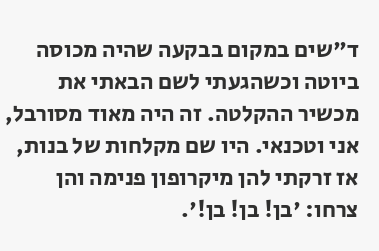ד"שים במקום בבקעה שהיה מכוסה ביוטה וכשהגעתי לשם הבאתי את מכשיר ההקלטה. זה היה מאוד מסורבל, אני וטכנאי. היו שם מקלחות של בנות, אז זרקתי להן מיקרופון פנימה והן צרחו: 'בן! בן! בן!'.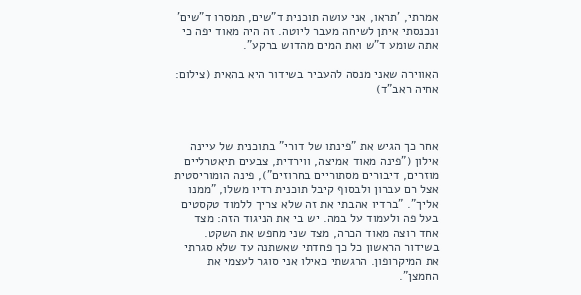אמרתי, 'תראו, אני עושה תוכנית ד"שים, תמסרו ד"שים' ונכנסתי איתן לשיחה מעבר ליוטה. זה היה מאוד יפה כי אתה שומע ד"ש ואת המים מהדוש ברקע".

האווירה שאני מנסה להעביר בשידור היא בהאית (צילום: אחיה ראב"ד)



אחר כך הגיש את "פינתו של דורי" בתוכנית של עיינה אילון ("פינה מאוד אמיצה, ווירדית, צבעים תיאטרליים מוזרים, דיבורים מסתוריים בחרוזים"), פינה הומוריסטית אצל רם עברון ולבסוף קיבל תוכנית רדיו משלו, "ממנו אליך". "ברדיו אהבתי את זה שלא צריך ללמוד טקסטים בעל פה ולעמוד על במה. יש בי את הניגוד הזה: מצד אחד רוצה מאוד הכרה, מצד שני מחפש את השקט. בשידור הראשון כל כך פחדתי שאשתנה עד שלא סגרתי את המיקרופון. הרגשתי כאילו אני סוגר לעצמי את החמצן".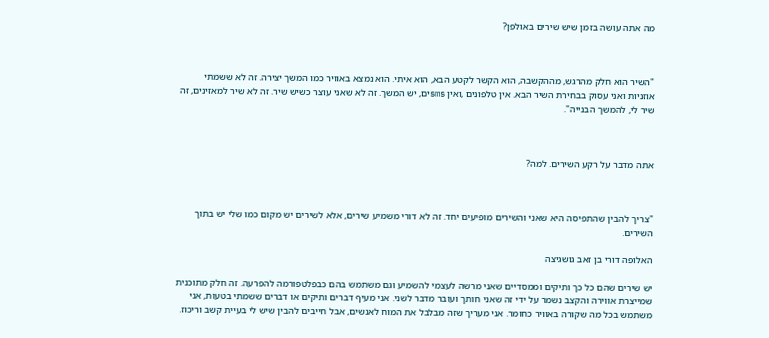מה אתה עושה בזמן שיש שירים באולפן?



"השיר הוא חלק מהרגש, מההקשבה, הוא הקשר לקטע הבא, הוא איתי. הוא נמצא באוויר כמו המשך יצירה. זה לא ששמתי אוזניות ואני עסוק בבחירת השיר הבא. אין טלפונים ,ואין smsים, יש המשך. זה לא שאני עוצר כשיש שיר. זה לא שיר למאזינים, זה שיר לי, להמשך הבנייה".



אתה מדבר על רקע השירים. למה?



"צריך להבין שהתפיסה היא שאני והשירים מופיעים יחד. זה לא דורי משמיע שירים, אלא לשירים יש מקום כמו שלי יש בתוך השירים.

האלופה דורי בן זאב גושגיצה

יש שירים שהם כל כך ותיקים וממסדיים שאני מרשה לעצמי להשמיע וגם משתמש בהם כבפלטפורמה להפרעה. זה חלק מתוכנית שמייצרת אווירה והקצב נשמר על ידי זה שאני חותך ועובר מדבר לשני. אני מעיף דברים ותיקים או דברים ששמתי בטעות, אני משתמש בכל מה שקורה באוויר כחומר. אני מעריך שזה מבלבל את המוח לאנשים, אבל חייבים להבין שיש לי בעיית קשב וריכוז.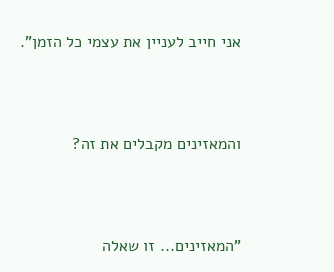אני חייב לעניין את עצמי כל הזמן".



והמאזינים מקבלים את זה?



"המאזינים... זו שאלה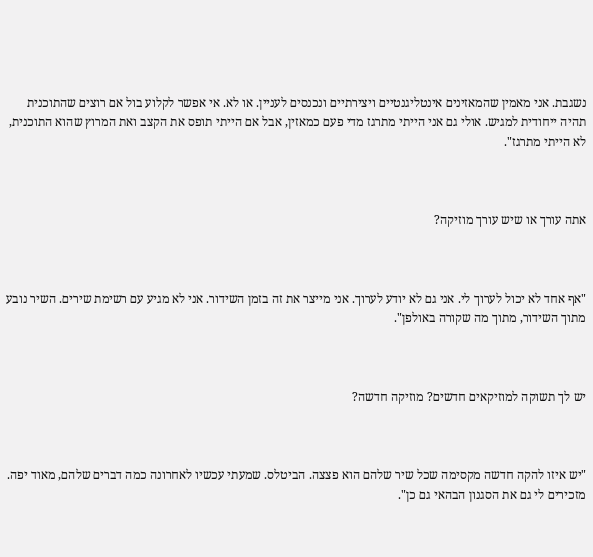נשגבת. אני מאמין שהמאזינים אינטליגנטיים ויצירתיים ונכנסים לעניין. או לא. אי אפשר לקלוע בול אם רוצים שהתוכנית תהיה ייחודית למגיש. אולי גם אני הייתי מתרגז מדי פעם כמאזין, אבל אם הייתי תופס את הקצב ואת המרוץ שהוא התוכנית, לא הייתי מתרגז".



אתה עורך או שיש עורך מוזיקה?



"אף אחד לא יכול לערוך לי. אני גם לא יודע לערוך. אני מייצר את זה בזמן השידור. אני לא מגיע עם רשימת שירים. השיר נובע מתוך השידור, מתוך מה שקורה באולפן".



יש לך תשוקה למוזיקאים חדשים? מוזיקה חדשה?



"יש איזו להקה חדשה מקסימה שכל שיר שלהם הוא פצצה. הביטלס. שמעתי עכשיו לאחרונה כמה דברים שלהם, מאוד יפה. מזכירים לי גם את הסגנון הבהאי גם כן".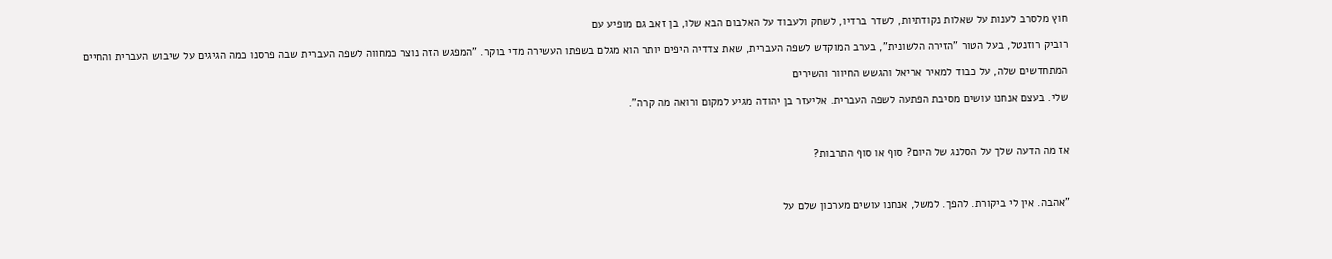חוץ מלסרב לענות על שאלות נקודתיות, לשדר ברדיו, לשחק ולעבוד על האלבום הבא שלו, בן זאב גם מופיע עם

רוביק רוזנטל, בעל הטור "הזירה הלשונית", בערב המוקדש לשפה העברית, שאת צדדיה היפים יותר הוא מגלם בשפתו העשירה מדי בוקר. "המפגש הזה נוצר כמחווה לשפה העברית שבה פרסנו כמה הגיגים על שיבוש העברית והחיים

המתחדשים שלה, על כבוד למאיר אריאל והגשש החיוור והשירים

שלי. בעצם אנחנו עושים מסיבת הפתעה לשפה העברית. אליעזר בן יהודה מגיע למקום ורואה מה קרה".



אז מה הדעה שלך על הסלנג של היום? סוף או סוף התרבות?



"אהבה. אין לי ביקורת. להפך. למשל, אנחנו עושים מערכון שלם על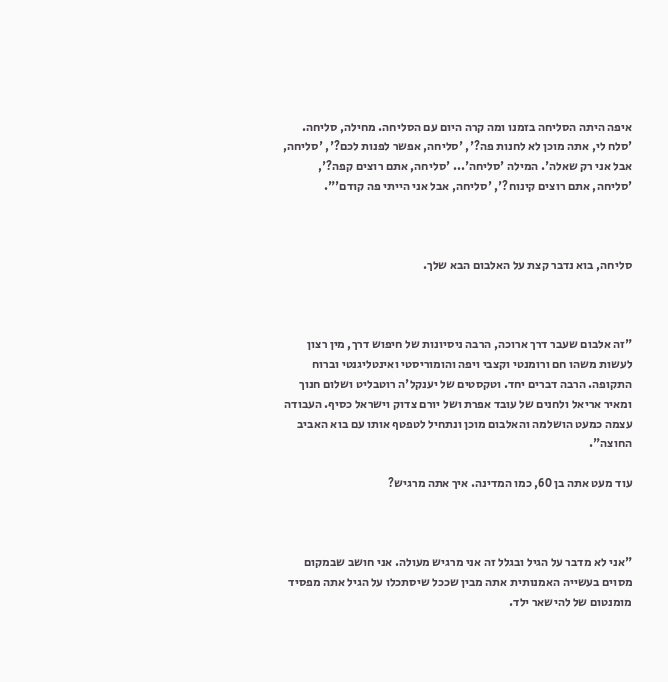איפה היתה הסליחה בזמנו ומה קרה היום עם הסליחה. מחילה, סליחה. 'סלח לי, אתה מוכן לא לחנות פה?', 'סליחה, אפשר לפנות לכם?', 'סליחה, אבל אני רק שאלה'. המילה 'סליחה'... 'סליחה, אתם רוצים קפה?', 'סליחה, אתם רוצים קינוח?', 'סליחה, אבל אני הייתי פה קודם'".



סליחה, בוא נדבר קצת על האלבום הבא שלך.



"זה אלבום שעבר דרך ארוכה, הרבה ניסיונות של חיפוש דרך, מין רצון לעשות משהו חם ורומנטי וקצבי ויפה והומוריסטי ואינטליגנטי וברוח התקופה. הרבה דברים יחד. וטקסטים של יענקל'ה רוטבליט ושלום חנוך ומאיר אריאל ולחנים של עובד אפרת ושל יורם צדוק וישראל כסיף. העבודה עצמה כמעט הושלמה והאלבום מוכן ונתחיל לטפטף אותו עם בוא האביב החוצה".

עוד מעט אתה בן 60, כמו המדינה. איך אתה מרגיש?



"אני לא מדבר על הגיל ובגלל זה אני מרגיש מעולה. אני חושב שבמקום מסוים בעשייה האמנותית אתה מבין שככל שיסתכלו על הגיל אתה מפסיד מומנטום של להישאר ילד.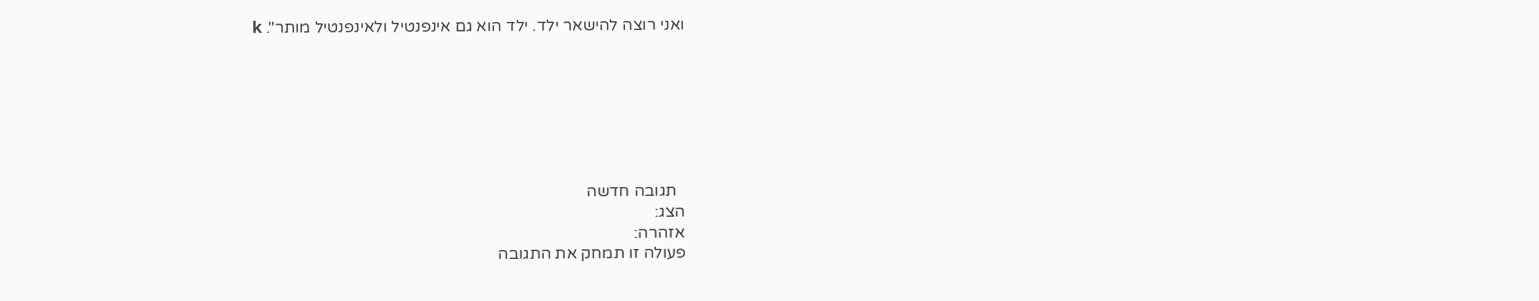ואני רוצה להישאר ילד. ילד הוא גם אינפנטיל ולאינפנטיל מותר". k







  תגובה חדשה
הצג:
אזהרה:
פעולה זו תמחק את התגובה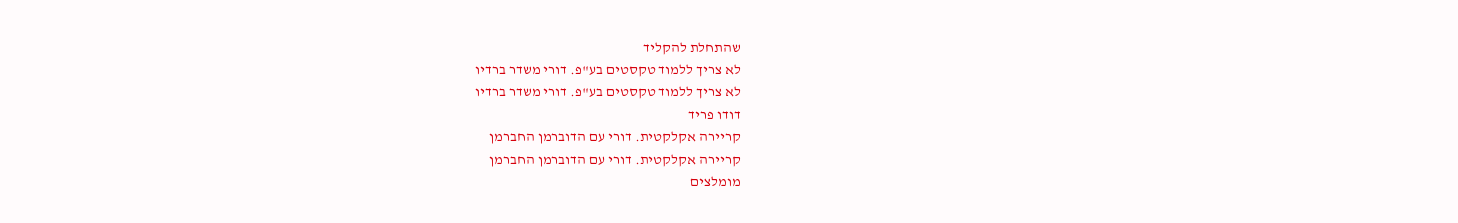שהתחלת להקליד
לא צריך ללמוד טקסטים בע"פ. דורי משדר ברדיו
לא צריך ללמוד טקסטים בע"פ. דורי משדר ברדיו
דודו פריד
קריירה אקלקטית. דורי עם הדוברמן החברמן
קריירה אקלקטית. דורי עם הדוברמן החברמן
מומלצים